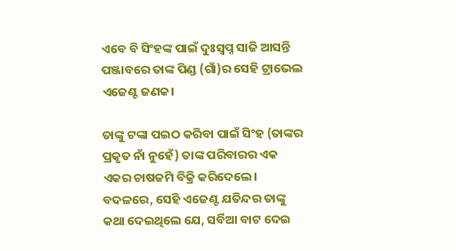ଏବେ ବି ସିଂହଙ୍କ ପାଇଁ ଦୁଃସ୍ୱପ୍ନ ସାଜି ଆସନ୍ତି ପଞ୍ଜାବରେ ତାଙ୍କ ପିଣ୍ଡ (ଗାଁ)ର ସେହି ଟ୍ରାଭେଲ ଏଜେଣ୍ଟ ଜଣକ।

ତାଙ୍କୁ ଟଙ୍କା ପଇଠ କରିବା ପାଇଁ ସିଂହ (ତାଙ୍କର ପ୍ରକୃତ ନାଁ ନୁହେଁ) ତାଙ୍କ ପରିବାରର ଏକ ଏକର ଚାଷଜମି ବିକ୍ରି କରିଦେଲେ। ବଦଳରେ, ସେହି ଏଜେଣ୍ଟ ଯତିନ୍ଦର ତାଙ୍କୁ କଥା ଦେଇଥିଲେ ଯେ, ସର୍ବିଆ ବାଟ ଦେଇ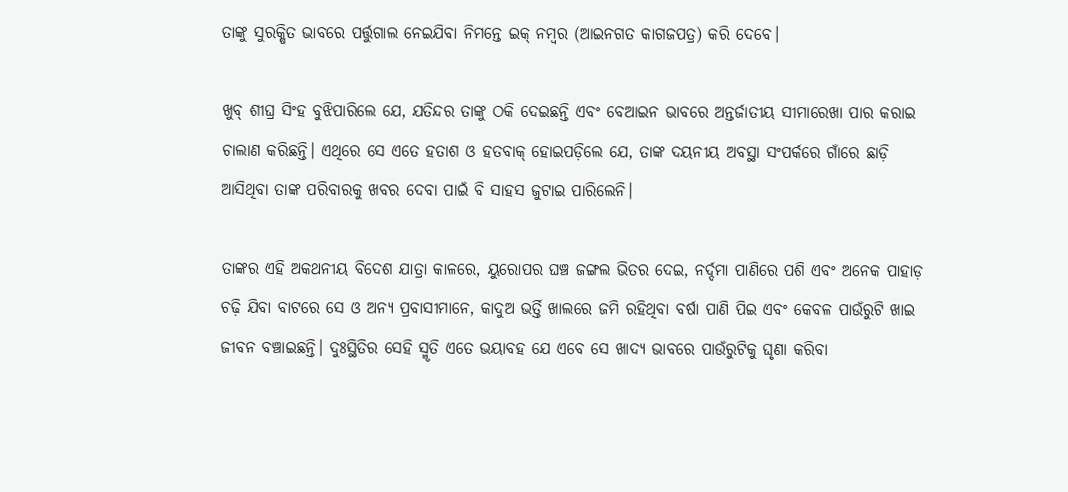ତାଙ୍କୁ ସୁରକ୍ଷିତ ଭାବରେ ପର୍ତ୍ତୁଗାଲ ନେଇଯିବା ନିମନ୍ତେ ଇକ୍‌ ନମ୍ବର (ଆଇନଗତ କାଗଜପତ୍ର) କରି ଦେବେ।

ଖୁବ୍‌ ଶୀଘ୍ର ସିଂହ ବୁଝିପାରିଲେ ଯେ, ଯତିନ୍ଦର ତାଙ୍କୁ ଠକି ଦେଇଛନ୍ତି ଏବଂ ବେଆଇନ ଭାବରେ ଅନ୍ତର୍ଜାତୀୟ ସୀମାରେଖା ପାର କରାଇ ଚାଲାଣ କରିଛନ୍ତି। ଏଥିରେ ସେ ଏତେ ହତାଶ ଓ ହତବାକ୍‌ ହୋଇପଡ଼ିଲେ ଯେ, ତାଙ୍କ ଦୟନୀୟ ଅବସ୍ଥା ସଂପର୍କରେ ଗାଁରେ ଛାଡ଼ି ଆସିଥିବା ତାଙ୍କ ପରିବାରକୁ ଖବର ଦେବା ପାଇଁ ବି ସାହସ ଜୁଟାଇ ପାରିଲେନି।

ତାଙ୍କର ଏହି ଅକଥନୀୟ ବିଦେଶ ଯାତ୍ରା କାଳରେ, ୟୁରୋପର ଘଞ୍ଚ ଜଙ୍ଗଲ ଭିତର ଦେଇ, ନର୍ଦ୍ଦମା ପାଣିରେ ପଶି ଏବଂ ଅନେକ ପାହାଡ଼ ଚଢ଼ି ଯିବା ବାଟରେ ସେ ଓ ଅନ୍ୟ ପ୍ରବାସୀମାନେ, କାଦୁଅ ଭର୍ତ୍ତି ଖାଲରେ ଜମି ରହିଥିବା ବର୍ଷା ପାଣି ପିଇ ଏବଂ କେବଳ ପାଉଁରୁଟି ଖାଇ ଜୀବନ ବଞ୍ଚାଇଛନ୍ତି। ଦୁଃସ୍ଥିତିର ସେହି ସ୍ମୃତି ଏତେ ଭୟାବହ ଯେ ଏବେ ସେ ଖାଦ୍ୟ ଭାବରେ ପାଉଁରୁଟିକୁ ଘୃଣା କରିବା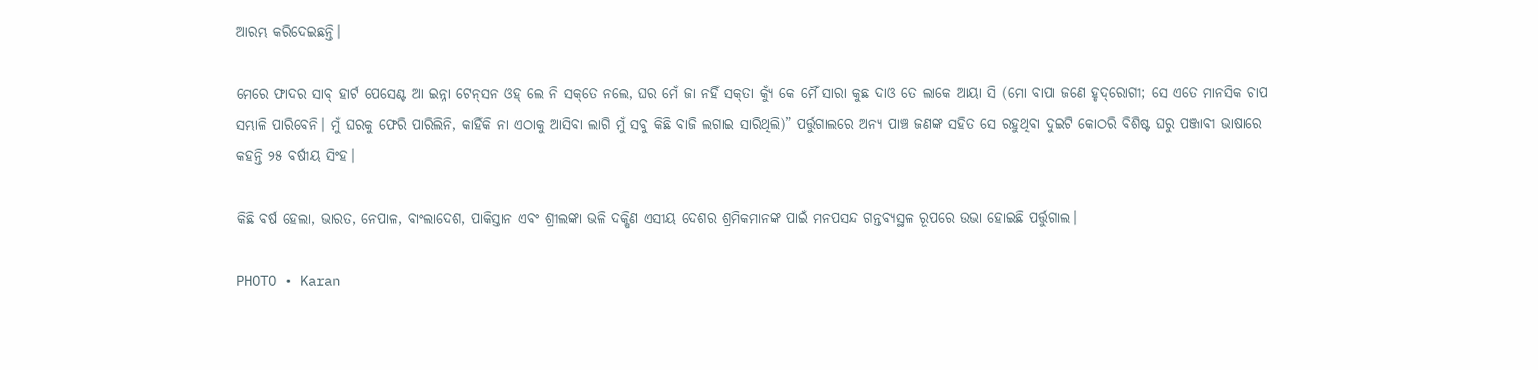ଆରମ୍ଭ କରିଦେଇଛନ୍ତି।

ମେରେ ଫାଦର ସାବ୍‌ ହାର୍ଟ ପେସେଣ୍ଟ ଆ ଇନ୍ନା ଟେନ୍‌ସନ ଓହ୍‌ ଲେ ନି ସକ୍‌ତେ ନଲେ, ଘର ମେଁ ଜା ନହିଁ ସକ୍‌ତା କ୍ୟୁଁ କେ ମୈଁ ସାରା କୁଛ ଦାଓ ତେ ଲାକେ ଆୟା ସି (ମୋ ବାପା ଜଣେ ହୃଦ୍‌ରୋଗୀ; ସେ ଏତେ ମାନସିକ ଚାପ ସମ୍ଭାଳି ପାରିବେନି। ମୁଁ ଘରକୁ ଫେରି ପାରିଲିନି, କାହିଁକି ନା ଏଠାକୁ ଆସିବା ଲାଗି ମୁଁ ସବୁ କିଛି ବାଜି ଲଗାଇ ସାରିଥିଲି)” ପର୍ତ୍ତୁଗାଲରେ ଅନ୍ୟ ପାଞ୍ଚ ଜଣଙ୍କ ସହିତ ସେ ରହୁଥିବା ଦୁଇଟି କୋଠରି ବିଶିଷ୍ଟ ଘରୁ ପଞ୍ଜାବୀ ଭାଷାରେ କହନ୍ତି ୨୫ ବର୍ଷୀୟ ସିଂହ।

କିଛି ବର୍ଷ ହେଲା, ଭାରତ, ନେପାଳ, ବାଂଲାଦେଶ, ପାକିସ୍ତାନ ଏବଂ ଶ୍ରୀଲଙ୍କା ଭଳି ଦକ୍ଷିଣ ଏସୀୟ ଦେଶର ଶ୍ରମିକମାନଙ୍କ ପାଇଁ ମନପସନ୍ଦ ଗନ୍ତବ୍ୟସ୍ଥଳ ରୂପରେ ଉଭା ହୋଇଛି ପର୍ତ୍ତୁଗାଲ।

PHOTO • Karan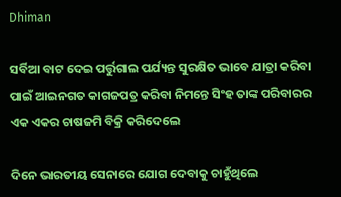Dhiman

ସର୍ବିଆ ବାଟ ଦେଇ ପର୍ତ୍ତୁଗାଲ ପର୍ଯ୍ୟନ୍ତ ସୁରକ୍ଷିତ ଭାବେ ଯାତ୍ରା କରିବା ପାଇଁ ଆଇନଗତ କାଗଜପତ୍ର କରିବା ନିମନ୍ତେ ସିଂହ ତାଙ୍କ ପରିବାରର ଏକ ଏକର ଚାଷଜମି ବିକ୍ରି କରିଦେଲେ

ଦିନେ ଭାରତୀୟ ସେନାରେ ଯୋଗ ଦେବାକୁ ଚାହୁଁଥିଲେ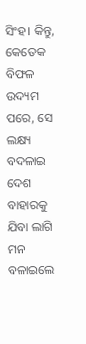ସିଂହ। କିନ୍ତୁ, କେତେକ ବିଫଳ ଉଦ୍ୟମ ପରେ, ସେ ଲକ୍ଷ୍ୟ ବଦଳାଇ ଦେଶ ବାହାରକୁ ଯିବା ଲାଗି ମନ ବଳାଇଲେ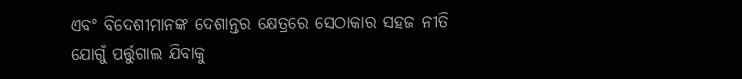ଏବଂ ବିଦେଶୀମାନଙ୍କ ଦେଶାନ୍ତର କ୍ଷେତ୍ରରେ ସେଠାକାର ସହଜ ନୀତି ଯୋଗୁଁ ପର୍ତ୍ତୁଗାଲ ଯିବାକୁ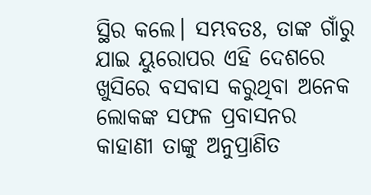ସ୍ଥିର କଲେ। ସମ୍ଭବତଃ, ତାଙ୍କ ଗାଁରୁ ଯାଇ ୟୁରୋପର ଏହି ଦେଶରେ ଖୁସିରେ ବସବାସ କରୁଥିବା ଅନେକ ଲୋକଙ୍କ ସଫଳ ପ୍ରବାସନର କାହାଣୀ ତାଙ୍କୁ ଅନୁପ୍ରାଣିତ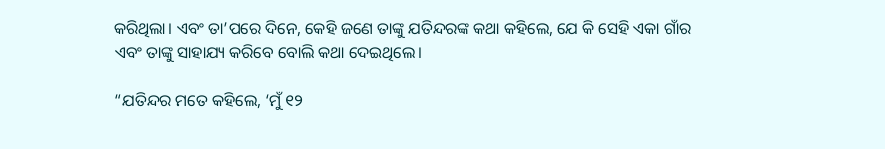କରିଥିଲା। ଏବଂ ତା’ପରେ ଦିନେ, କେହି ଜଣେ ତାଙ୍କୁ ଯତିନ୍ଦରଙ୍କ କଥା କହିଲେ, ଯେ କି ସେହି ଏକା ଗାଁର ଏବଂ ତାଙ୍କୁ ସାହାଯ୍ୟ କରିବେ ବୋଲି କଥା ଦେଇଥିଲେ।

“ଯତିନ୍ଦର ମତେ କହିଲେ, ‘ମୁଁ ୧୨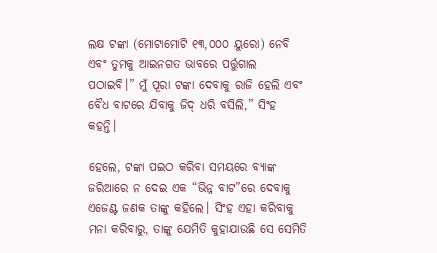ଲକ୍ଷ ଟଙ୍କା (ମୋଟାମୋଟି ୧୩,୦୦୦ ୟୁରୋ) ନେବି ଏବଂ ତୁମକୁ ଆଇନଗତ ଭାବରେ ପର୍ତ୍ତୁଗାଲ ପଠାଇବି।” ମୁଁ ପୂରା ଟଙ୍କା ଦେବାକୁ ରାଜି ହେଲି ଏବଂ ବୈଧ ବାଟରେ ଯିବାକୁ ଜିଦ୍‌ ଧରି ବସିଲି,” ସିଂହ କହନ୍ତି।

ହେଲେ, ଟଙ୍କା ପଇଠ କରିବା ସମୟରେ ବ୍ୟାଙ୍କ ଜରିଆରେ ନ ଦେଇ ଏକ “ଭିନ୍ନ ବାଟ”ରେ ଦେବାକୁ ଏଜେଣ୍ଟ ଜଣକ ତାଙ୍କୁ କହିଲେ। ସିଂହ ଏହା କରିବାକୁ ମନା କରିବାରୁ, ତାଙ୍କୁ ଯେମିତି କୁହାଯାଉଛି ସେ ସେମିତି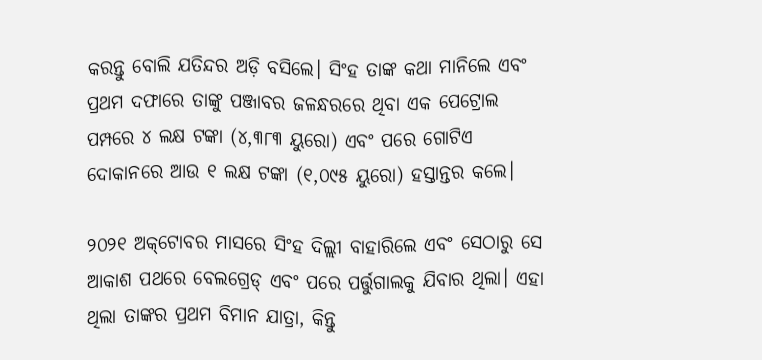କରନ୍ତୁ ବୋଲି ଯତିନ୍ଦର ଅଡ଼ି ବସିଲେ। ସିଂହ ତାଙ୍କ କଥା ମାନିଲେ ଏବଂ ପ୍ରଥମ ଦଫାରେ ତାଙ୍କୁ ପଞ୍ଜାବର ଜଳନ୍ଧରରେ ଥିବା ଏକ ପେଟ୍ରୋଲ ପମ୍ପରେ ୪ ଲକ୍ଷ ଟଙ୍କା (୪,୩୮୩ ୟୁରୋ) ଏବଂ ପରେ ଗୋଟିଏ ଦୋକାନରେ ଆଉ ୧ ଲକ୍ଷ ଟଙ୍କା (୧,୦୯୫ ୟୁରୋ) ହସ୍ତାନ୍ତର କଲେ।

୨୦୨୧ ଅକ୍‌ଟୋବର ମାସରେ ସିଂହ ଦିଲ୍ଲୀ ବାହାରିଲେ ଏବଂ ସେଠାରୁ ସେ ଆକାଶ ପଥରେ ବେଲଗ୍ରେଡ୍‌ ଏବଂ ପରେ ପର୍ତ୍ତୁଗାଲକୁ ଯିବାର ଥିଲା। ଏହା ଥିଲା ତାଙ୍କର ପ୍ରଥମ ବିମାନ ଯାତ୍ରା, କିନ୍ତୁ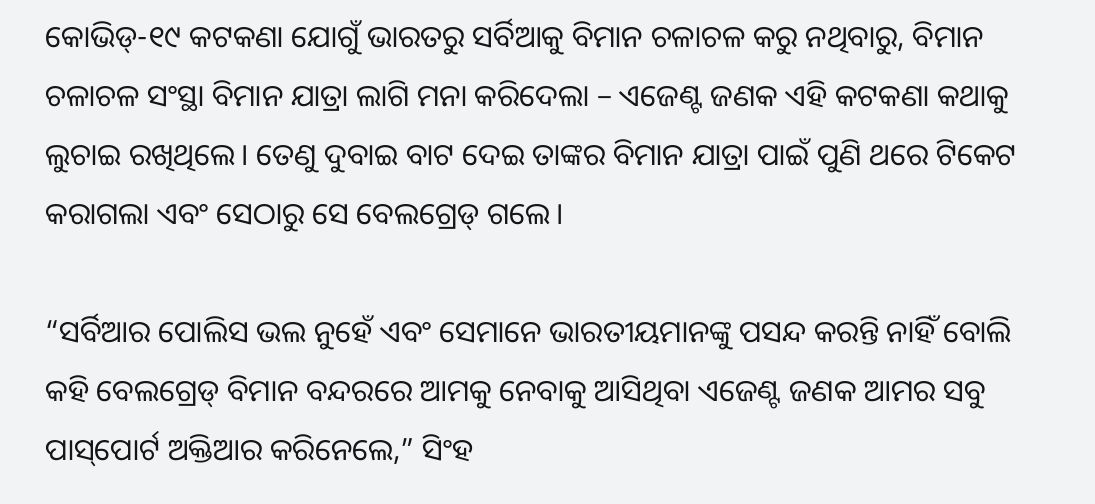କୋଭିଡ୍‌-୧୯ କଟକଣା ଯୋଗୁଁ ଭାରତରୁ ସର୍ବିଆକୁ ବିମାନ ଚଳାଚଳ କରୁ ନଥିବାରୁ, ବିମାନ ଚଳାଚଳ ସଂସ୍ଥା ବିମାନ ଯାତ୍ରା ଲାଗି ମନା କରିଦେଲା – ଏଜେଣ୍ଟ ଜଣକ ଏହି କଟକଣା କଥାକୁ ଲୁଚାଇ ରଖିଥିଲେ। ତେଣୁ ଦୁବାଇ ବାଟ ଦେଇ ତାଙ୍କର ବିମାନ ଯାତ୍ରା ପାଇଁ ପୁଣି ଥରେ ଟିକେଟ କରାଗଲା ଏବଂ ସେଠାରୁ ସେ ବେଲଗ୍ରେଡ୍‌ ଗଲେ।

“ସର୍ବିଆର ପୋଲିସ ଭଲ ନୁହେଁ ଏବଂ ସେମାନେ ଭାରତୀୟମାନଙ୍କୁ ପସନ୍ଦ କରନ୍ତି ନାହିଁ ବୋଲି କହି ବେଲଗ୍ରେଡ୍‌ ବିମାନ ବନ୍ଦରରେ ଆମକୁ ନେବାକୁ ଆସିଥିବା ଏଜେଣ୍ଟ ଜଣକ ଆମର ସବୁ ପାସ୍‌ପୋର୍ଟ ଅକ୍ତିଆର କରିନେଲେ,” ସିଂହ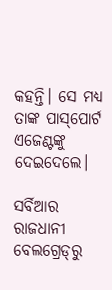କହନ୍ତି। ସେ ମଧ୍ୟ ତାଙ୍କ ପାସ୍‌ପୋର୍ଟ ଏଜେଣ୍ଟଙ୍କୁ ଦେଇଦେଲେ।

ସର୍ବିଆର ରାଜଧାନୀ ବେଲଗ୍ରେଡ୍‌ରୁ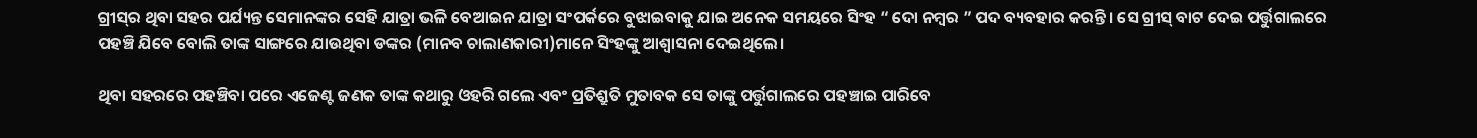ଗ୍ରୀସ୍‌ର ଥିବା ସହର ପର୍ଯ୍ୟନ୍ତ ସେମାନଙ୍କର ସେହି ଯାତ୍ରା ଭଳି ବେଆଇନ ଯାତ୍ରା ସଂପର୍କରେ ବୁଝାଇବାକୁ ଯାଇ ଅନେକ ସମୟରେ ସିଂହ “ ଦୋ ନମ୍ବର ” ପଦ ବ୍ୟବହାର କରନ୍ତି। ସେ ଗ୍ରୀସ୍‌ ବାଟ ଦେଇ ପର୍ତ୍ତୁଗାଲରେ ପହଞ୍ଚି ଯିବେ ବୋଲି ତାଙ୍କ ସାଙ୍ଗରେ ଯାଉଥିବା ଡଙ୍କର (ମାନବ ଚାଲାଣକାରୀ)ମାନେ ସିଂହଙ୍କୁ ଆଶ୍ୱାସନା ଦେଇଥିଲେ।

ଥିବା ସହରରେ ପହଞ୍ଚିବା ପରେ ଏଜେଣ୍ଟ ଜଣକ ତାଙ୍କ କଥାରୁ ଓହରି ଗଲେ ଏବଂ ପ୍ରତିଶ୍ରୁତି ମୁତାବକ ସେ ତାଙ୍କୁ ପର୍ତ୍ତୁଗାଲରେ ପହଞ୍ଚାଇ ପାରିବେ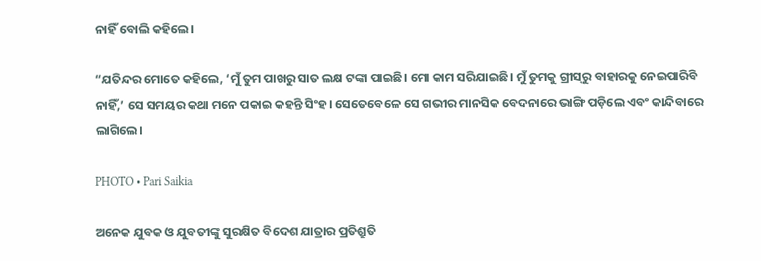ନାହିଁ ବୋଲି କହିଲେ।

“ଯତିନ୍ଦର ମୋତେ କହିଲେ, ‘ମୁଁ ତୁମ ପାଖରୁ ସାତ ଲକ୍ଷ ଟଙ୍କା ପାଇଛି। ମୋ କାମ ସରିଯାଇଛି। ମୁଁ ତୁମକୁ ଗ୍ରୀସ୍‌ରୁ ବାହାରକୁ ନେଇପାରିବି ନାହିଁ,’ ସେ ସମୟର କଥା ମନେ ପକାଇ କହନ୍ତି ସିଂହ। ସେତେବେଳେ ସେ ଗଭୀର ମାନସିକ ବେଦନାରେ ଭାଙ୍ଗି ପଡ଼ିଲେ ଏବଂ କାନ୍ଦିବାରେ ଲାଗିଲେ।

PHOTO • Pari Saikia

ଅନେକ ଯୁବକ ଓ ଯୁବତୀଙ୍କୁ ସୁରକ୍ଷିତ ବିଦେଶ ଯାତ୍ରାର ପ୍ରତିଶ୍ରୁତି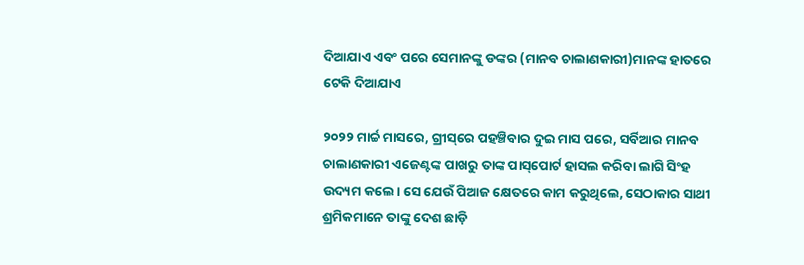ଦିଆଯାଏ ଏବଂ ପରେ ସେମାନଙ୍କୁ ଡଙ୍କର (ମାନବ ଚାଲାଣକାରୀ)ମାନଙ୍କ ହାତରେ ଟେକି ଦିଆଯାଏ

୨୦୨୨ ମାର୍ଚ୍ଚ ମାସରେ, ଗ୍ରୀସ୍‌ରେ ପହଞ୍ଚିବାର ଦୁଇ ମାସ ପରେ, ସର୍ବିଆର ମାନବ ଚାଲାଣକାରୀ ଏଜେଣ୍ଟଙ୍କ ପାଖରୁ ତାଙ୍କ ପାସ୍‌ପୋର୍ଟ ହାସଲ କରିବା ଲାଗି ସିଂହ ଉଦ୍ୟମ କଲେ। ସେ ଯେଉଁ ପିଆଜ କ୍ଷେତରେ କାମ କରୁଥିଲେ, ସେଠାକାର ସାଥୀ ଶ୍ରମିକମାନେ ତାଙ୍କୁ ଦେଶ ଛାଡ଼ି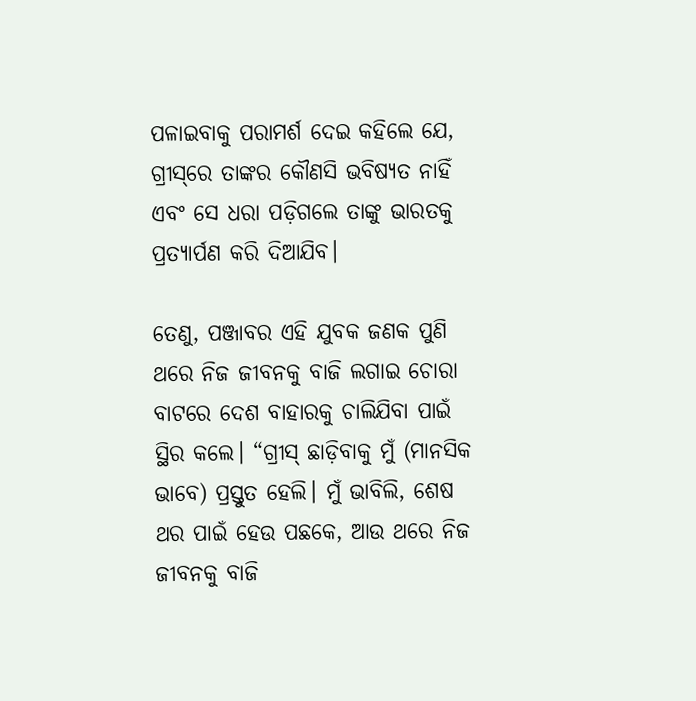ପଳାଇବାକୁ ପରାମର୍ଶ ଦେଇ କହିଲେ ଯେ, ଗ୍ରୀସ୍‌ରେ ତାଙ୍କର କୌଣସି ଭବିଷ୍ୟତ ନାହିଁ ଏବଂ ସେ ଧରା ପଡ଼ିଗଲେ ତାଙ୍କୁ ଭାରତକୁ ପ୍ରତ୍ୟାର୍ପଣ କରି ଦିଆଯିବ।

ତେଣୁ, ପଞ୍ଜାବର ଏହି ଯୁବକ ଜଣକ ପୁଣି ଥରେ ନିଜ ଜୀବନକୁ ବାଜି ଲଗାଇ ଚୋରା ବାଟରେ ଦେଶ ବାହାରକୁ ଚାଲିଯିବା ପାଇଁ ସ୍ଥିର କଲେ। “ଗ୍ରୀସ୍‌ ଛାଡ଼ିବାକୁ ମୁଁ (ମାନସିକ ଭାବେ) ପ୍ରସ୍ତୁତ ହେଲି। ମୁଁ ଭାବିଲି, ଶେଷ ଥର ପାଇଁ ହେଉ ପଛକେ, ଆଉ ଥରେ ନିଜ ଜୀବନକୁ ବାଜି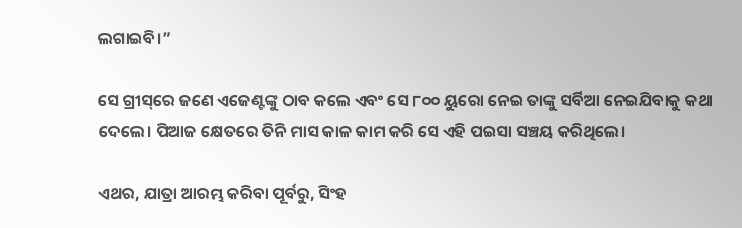ଲଗାଇବି।”

ସେ ଗ୍ରୀସ୍‌ରେ ଜଣେ ଏଜେଣ୍ଟଙ୍କୁ ଠାବ କଲେ ଏବଂ ସେ ୮୦୦ ୟୁରୋ ନେଇ ତାଙ୍କୁ ସର୍ବିଆ ନେଇଯିବାକୁ କଥା ଦେଲେ। ପିଆଜ କ୍ଷେତରେ ତିନି ମାସ କାଳ କାମ କରି ସେ ଏହି ପଇସା ସଞ୍ଚୟ କରିଥିଲେ।

ଏଥର, ଯାତ୍ରା ଆରମ୍ଭ କରିବା ପୂର୍ବରୁ, ସିଂହ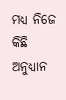ମଧ୍ୟ ନିଜେ କିଛି ଅନୁଧ୍ୟାନ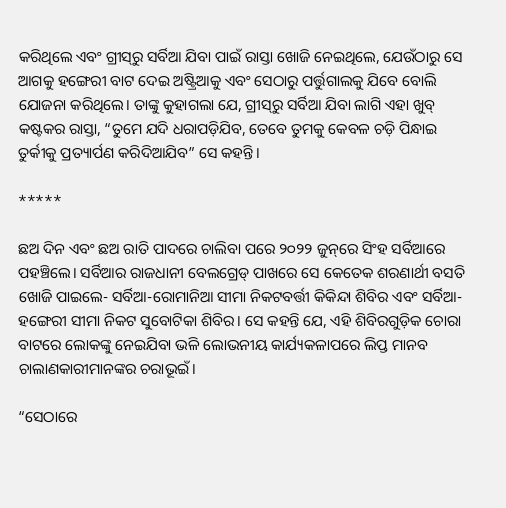କରିଥିଲେ ଏବଂ ଗ୍ରୀସ୍‌ରୁ ସର୍ବିଆ ଯିବା ପାଇଁ ରାସ୍ତା ଖୋଜି ନେଇଥିଲେ, ଯେଉଁଠାରୁ ସେ ଆଗକୁ ହଙ୍ଗେରୀ ବାଟ ଦେଇ ଅଷ୍ଟ୍ରିଆକୁ ଏବଂ ସେଠାରୁ ପର୍ତ୍ତୁଗାଲକୁ ଯିବେ ବୋଲି ଯୋଜନା କରିଥିଲେ। ତାଙ୍କୁ କୁହାଗଲା ଯେ, ଗ୍ରୀସ୍‌ରୁ ସର୍ବିଆ ଯିବା ଲାଗି ଏହା ଖୁବ୍‌ କଷ୍ଟକର ରାସ୍ତା, “ତୁମେ ଯଦି ଧରାପଡ଼ିଯିବ, ତେବେ ତୁମକୁ କେବଳ ଚଡ଼ି ପିନ୍ଧାଇ ତୁର୍କୀକୁ ପ୍ରତ୍ୟାର୍ପଣ କରିଦିଆଯିବ” ସେ କହନ୍ତି।

*****

ଛଅ ଦିନ ଏବଂ ଛଅ ରାତି ପାଦରେ ଚାଲିବା ପରେ ୨୦୨୨ ଜୁନ୍‌ରେ ସିଂହ ସର୍ବିଆରେ ପହଞ୍ଚିଲେ। ସର୍ବିଆର ରାଜଧାନୀ ବେଲଗ୍ରେଡ୍‌ ପାଖରେ ସେ କେତେକ ଶରଣାର୍ଥୀ ବସତି ଖୋଜି ପାଇଲେ- ସର୍ବିଆ-ରୋମାନିଆ ସୀମା ନିକଟବର୍ତ୍ତୀ କିକିନ୍ଦା ଶିବିର ଏବଂ ସର୍ବିଆ-ହଙ୍ଗେରୀ ସୀମା ନିକଟ ସୁବୋଟିକା ଶିବିର। ସେ କହନ୍ତି ଯେ, ଏହି ଶିବିରଗୁଡ଼ିକ ଚୋରା ବାଟରେ ଲୋକଙ୍କୁ ନେଇଯିବା ଭଳି ଲୋଭନୀୟ କାର୍ଯ୍ୟକଳାପରେ ଲିପ୍ତ ମାନବ ଚାଲାଣକାରୀମାନଙ୍କର ଚରାଭୂଇଁ।

“ସେଠାରେ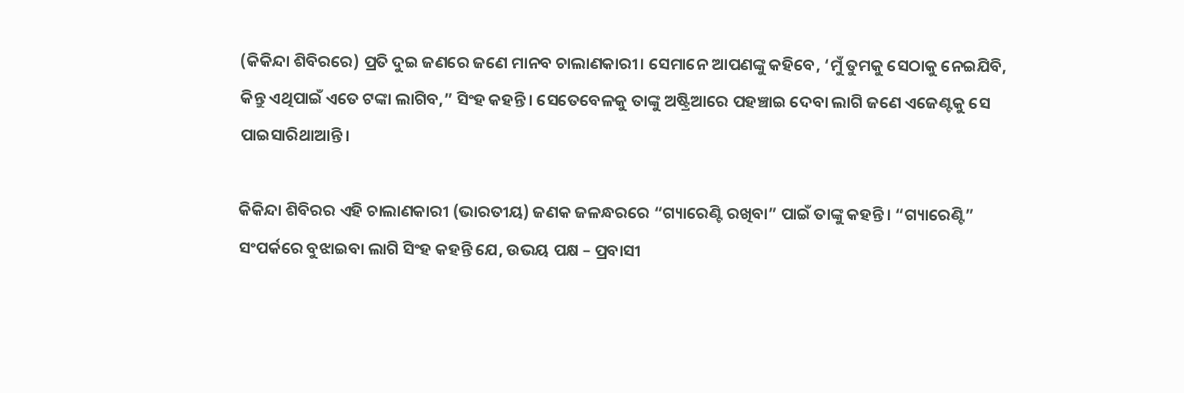(କିକିନ୍ଦା ଶିବିରରେ) ପ୍ରତି ଦୁଇ ଜଣରେ ଜଣେ ମାନବ ଚାଲାଣକାରୀ। ସେମାନେ ଆପଣଙ୍କୁ କହିବେ, ‘ମୁଁ ତୁମକୁ ସେଠାକୁ ନେଇଯିବି, କିନ୍ତୁ ଏଥିପାଇଁ ଏତେ ଟଙ୍କା ଲାଗିବ,” ସିଂହ କହନ୍ତି। ସେତେବେଳକୁ ତାଙ୍କୁ ଅଷ୍ଟ୍ରିଆରେ ପହଞ୍ଚାଇ ଦେବା ଲାଗି ଜଣେ ଏଜେଣ୍ଟକୁ ସେ ପାଇସାରିଥାଆନ୍ତି।

କିକିନ୍ଦା ଶିବିରର ଏହି ଚାଲାଣକାରୀ (ଭାରତୀୟ) ଜଣକ ଜଳନ୍ଧରରେ “ଗ୍ୟାରେଣ୍ଟି ରଖିବା” ପାଇଁ ତାଙ୍କୁ କହନ୍ତି। “ଗ୍ୟାରେଣ୍ଟି” ସଂପର୍କରେ ବୁଝାଇବା ଲାଗି ସିଂହ କହନ୍ତି ଯେ, ଉଭୟ ପକ୍ଷ – ପ୍ରବାସୀ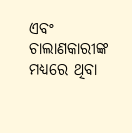ଏବଂ ଚାଲାଣକାରୀଙ୍କ ମଧ୍ୟରେ ଥିବା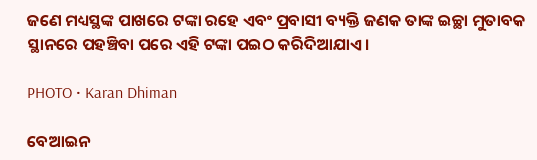ଜଣେ ମଧ୍ୟସ୍ଥଙ୍କ ପାଖରେ ଟଙ୍କା ରହେ ଏବଂ ପ୍ରବାସୀ ବ୍ୟକ୍ତି ଜଣକ ତାଙ୍କ ଇଚ୍ଛା ମୁତାବକ ସ୍ଥାନରେ ପହଞ୍ଚିବା ପରେ ଏହି ଟଙ୍କା ପଇଠ କରିଦିଆଯାଏ।

PHOTO • Karan Dhiman

ବେଆଇନ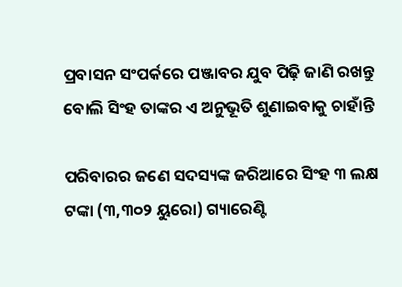ପ୍ରବାସନ ସଂପର୍କରେ ପଞ୍ଜାବର ଯୁବ ପିଢ଼ି ଜାଣି ରଖନ୍ତୁ ବୋଲି ସିଂହ ତାଙ୍କର ଏ ଅନୁଭୂତି ଶୁଣାଇବାକୁ ଚାହାଁନ୍ତି

ପରିବାରର ଜଣେ ସଦସ୍ୟଙ୍କ ଜରିଆରେ ସିଂହ ୩ ଲକ୍ଷ ଟଙ୍କା (୩,୩୦୨ ୟୁରୋ) ଗ୍ୟାରେଣ୍ଟି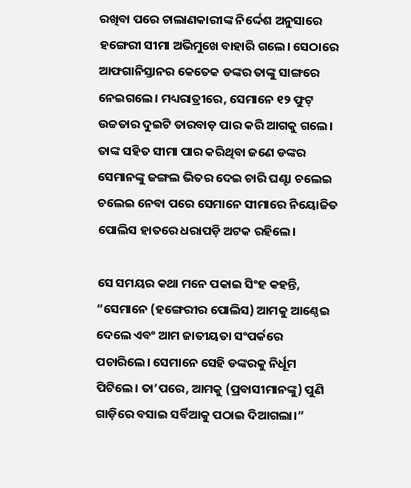ରଖିବା ପରେ ଚାଲାଣକାରୀଙ୍କ ନିର୍ଦ୍ଦେଶ ଅନୁସାରେ ହଙ୍ଗେରୀ ସୀମା ଅଭିମୁଖେ ବାହାରି ଗଲେ। ସେଠାରେ ଆଫଗାନିସ୍ତାନର କେତେକ ଡଙ୍କର ତାଙ୍କୁ ସାଙ୍ଗରେ ନେଇଗଲେ। ମଧ୍ୟରାତ୍ରୀରେ, ସେମାନେ ୧୨ ଫୁଟ୍‌ ଉଚ୍ଚତାର ଦୁଇଟି ତାରବାଡ଼ ପାର କରି ଆଗକୁ ଗଲେ। ତାଙ୍କ ସହିତ ସୀମା ପାର କରିଥିବା ଜଣେ ଡଙ୍କର ସେମାନଙ୍କୁ ଜଙ୍ଗଲ ଭିତର ଦେଇ ଚାରି ଘଣ୍ଟା ଚଲେଇ ଚଲେଇ ନେବା ପରେ ସେମାନେ ସୀମାରେ ନିୟୋଜିତ ପୋଲିସ ହାତରେ ଧରାପଡ଼ି ଅଟକ ରହିଲେ।

ସେ ସମୟର କଥା ମନେ ପକାଇ ସିଂହ କହନ୍ତି, “ସେମାନେ (ହଙ୍ଗେରୀର ପୋଲିସ) ଆମକୁ ଆଣ୍ଠେଇ ଦେଲେ ଏବଂ ଆମ ଜାତୀୟତା ସଂପର୍କରେ ପଚାରିଲେ। ସେମାନେ ସେହି ଡଙ୍କରକୁ ନିର୍ଧୂମ ପିଟିଲେ। ତା’ପରେ, ଆମକୁ (ପ୍ରବାସୀମାନଙ୍କୁ) ପୁଣି ଗାଡ଼ିରେ ବସାଇ ସର୍ବିଆକୁ ପଠାଇ ଦିଆଗଲା।”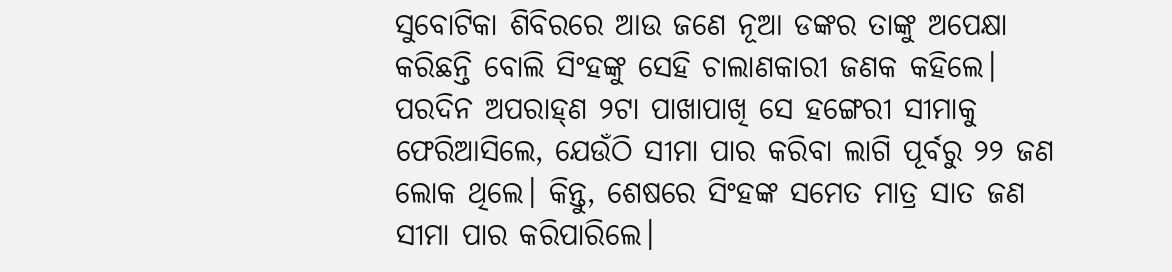ସୁବୋଟିକା ଶିବିରରେ ଆଉ ଜଣେ ନୂଆ ଡଙ୍କର ତାଙ୍କୁ ଅପେକ୍ଷା କରିଛନ୍ତି ବୋଲି ସିଂହଙ୍କୁ ସେହି ଚାଲାଣକାରୀ ଜଣକ କହିଲେ। ପରଦିନ ଅପରାହ୍‌ଣ ୨ଟା ପାଖାପାଖି ସେ ହଙ୍ଗେରୀ ସୀମାକୁ ଫେରିଆସିଲେ, ଯେଉଁଠି ସୀମା ପାର କରିବା ଲାଗି ପୂର୍ବରୁ ୨୨ ଜଣ ଲୋକ ଥିଲେ। କିନ୍ତୁ, ଶେଷରେ ସିଂହଙ୍କ ସମେତ ମାତ୍ର ସାତ ଜଣ ସୀମା ପାର କରିପାରିଲେ।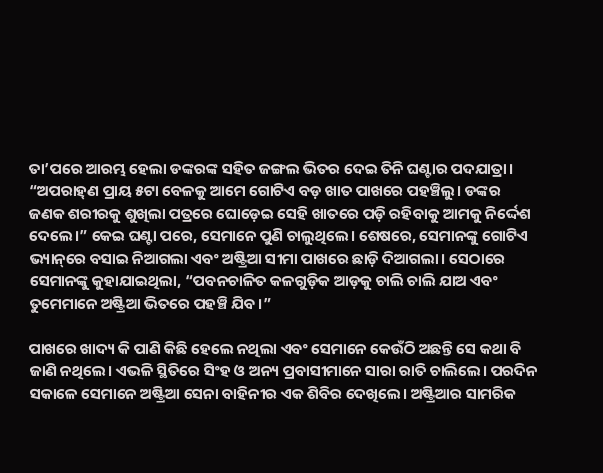ତା’ପରେ ଆରମ୍ଭ ହେଲା ଡଙ୍କରଙ୍କ ସହିତ ଜଙ୍ଗଲ ଭିତର ଦେଇ ତିନି ଘଣ୍ଟାର ପଦଯାତ୍ରା। “ଅପରାହ୍‌ଣ ପ୍ରାୟ ୫ଟା ବେଳକୁ ଆମେ ଗୋଟିଏ ବଡ଼ ଖାତ ପାଖରେ ପହଞ୍ଚିଲୁ। ଡଙ୍କର ଜଣକ ଶରୀରକୁ ଶୁଖିଲା ପତ୍ରରେ ଘୋଡ଼େଇ ସେହି ଖାତରେ ପଡ଼ି ରହିବାକୁ ଆମକୁ ନିର୍ଦ୍ଦେଶ ଦେଲେ।” କେଇ ଘଣ୍ଟା ପରେ, ସେମାନେ ପୁଣି ଚାଲୁଥିଲେ। ଶେଷରେ, ସେମାନଙ୍କୁ ଗୋଟିଏ ଭ୍ୟାନ୍‌ରେ ବସାଇ ନିଆଗଲା ଏବଂ ଅଷ୍ଟ୍ରିଆ ସୀମା ପାଖରେ ଛାଡ଼ି ଦିଆଗଲା। ସେଠାରେ ସେମାନଙ୍କୁ କୁହାଯାଇଥିଲା, “ପବନଚାଳିତ କଳଗୁଡ଼ିକ ଆଡ଼କୁ ଚାଲି ଚାଲି ଯାଅ ଏବଂ ତୁମେମାନେ ଅଷ୍ଟ୍ରିଆ ଭିତରେ ପହଞ୍ଚି ଯିବ।”

ପାଖରେ ଖାଦ୍ୟ କି ପାଣି କିଛି ହେଲେ ନଥିଲା ଏବଂ ସେମାନେ କେଉଁଠି ଅଛନ୍ତି ସେ କଥା ବି ଜାଣି ନଥିଲେ। ଏଭଳି ସ୍ଥିତିରେ ସିଂହ ଓ ଅନ୍ୟ ପ୍ରବାସୀମାନେ ସାରା ରାତି ଚାଲିଲେ। ପରଦିନ ସକାଳେ ସେମାନେ ଅଷ୍ଟ୍ରିଆ ସେନା ବାହିନୀର ଏକ ଶିବିର ଦେଖିଲେ। ଅଷ୍ଟ୍ରିଆର ସାମରିକ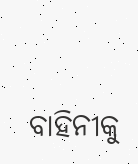ବାହିନୀକୁ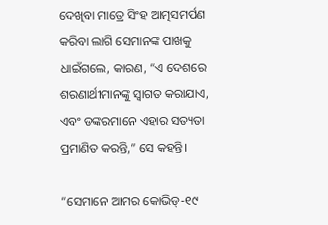ଦେଖିବା ମାତ୍ରେ ସିଂହ ଆତ୍ମସମର୍ପଣ କରିବା ଲାଗି ସେମାନଙ୍କ ପାଖକୁ ଧାଇଁଗଲେ, କାରଣ, “ଏ ଦେଶରେ ଶରଣାର୍ଥୀମାନଙ୍କୁ ସ୍ୱାଗତ କରାଯାଏ, ଏବଂ ଡଙ୍କରମାନେ ଏହାର ସତ୍ୟତା ପ୍ରମାଣିତ କରନ୍ତି,” ସେ କହନ୍ତି।

“ସେମାନେ ଆମର କୋଭିଡ୍‌-୧୯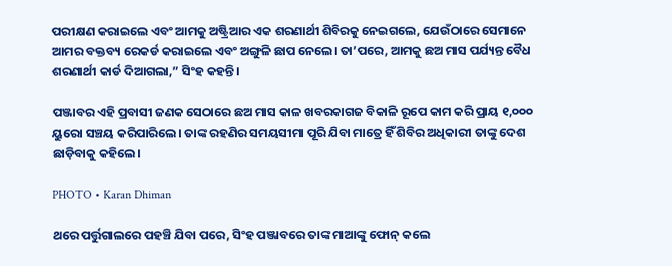ପରୀକ୍ଷଣ କରାଇଲେ ଏବଂ ଆମକୁ ଅଷ୍ଟ୍ରିଆର ଏକ ଶରଣାର୍ଥୀ ଶିବିରକୁ ନେଇଗଲେ, ଯେଉଁଠାରେ ସେମାନେ ଆମର ବକ୍ତବ୍ୟ ରେକର୍ଡ କରାଇଲେ ଏବଂ ଅଙ୍ଗୁଳି ଛାପ ନେଲେ। ତା’ପରେ, ଆମକୁ ଛଅ ମାସ ପର୍ଯ୍ୟନ୍ତ ବୈଧ ଶରଣାର୍ଥୀ କାର୍ଡ ଦିଆଗଲା,” ସିଂହ କହନ୍ତି।

ପଞ୍ଜାବର ଏହି ପ୍ରବାସୀ ଜଣକ ସେଠାରେ ଛଅ ମାସ କାଳ ଖବରକାଗଜ ବିକାଳି ରୂପେ କାମ କରି ପ୍ରାୟ ୧,୦୦୦ ୟୁରୋ ସଞ୍ଚୟ କରିପାରିଲେ। ତାଙ୍କ ରହଣିର ସମୟସୀମା ପୂରି ଯିବା ମାତ୍ରେ ହିଁ ଶିବିର ଅଧିକାରୀ ତାଙ୍କୁ ଦେଶ ଛାଡ଼ିବାକୁ କହିଲେ।

PHOTO • Karan Dhiman

ଥରେ ପର୍ତ୍ତୁଗାଲରେ ପହଞ୍ଚି ଯିବା ପରେ, ସିଂହ ପଞ୍ଜାବରେ ତାଙ୍କ ମାଆଙ୍କୁ ଫୋନ୍‌ କଲେ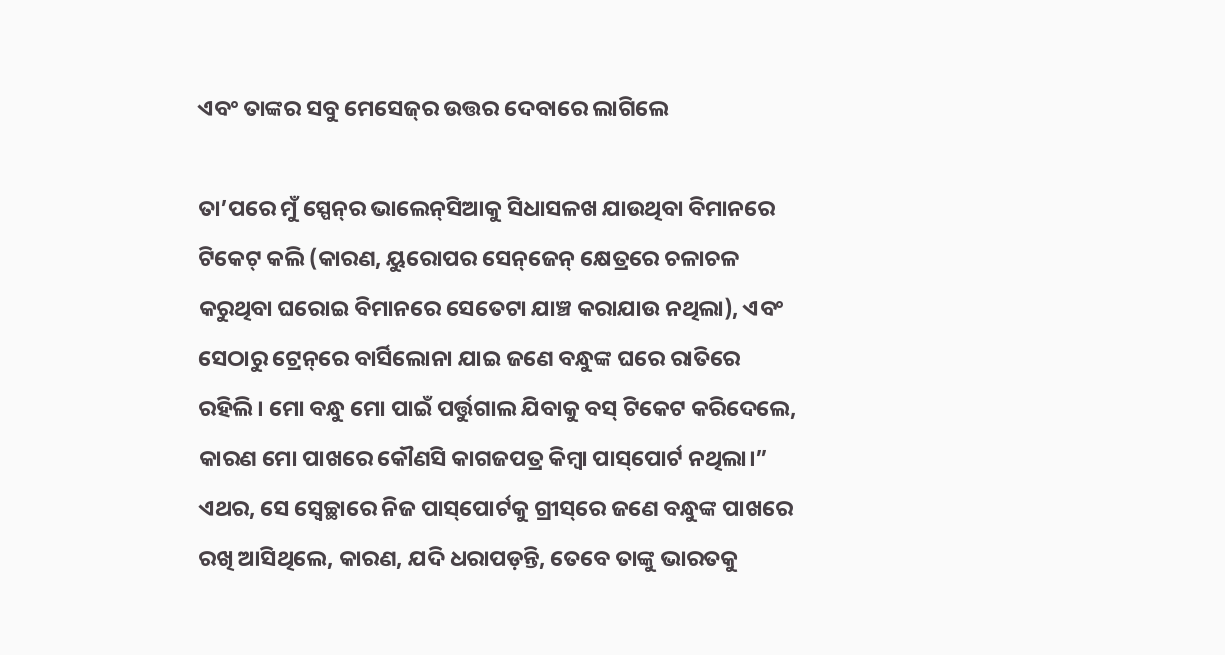ଏବଂ ତାଙ୍କର ସବୁ ମେସେଜ୍‌ର ଉତ୍ତର ଦେବାରେ ଲାଗିଲେ

ତା’ପରେ ମୁଁ ସ୍ପେନ୍‌ର ଭାଲେନ୍‌ସିଆକୁ ସିଧାସଳଖ ଯାଉଥିବା ବିମାନରେ ଟିକେଟ୍‌ କଲି (କାରଣ, ୟୁରୋପର ସେନ୍‌ଜେନ୍‌ କ୍ଷେତ୍ରରେ ଚଳାଚଳ କରୁଥିବା ଘରୋଇ ବିମାନରେ ସେତେଟା ଯାଞ୍ଚ କରାଯାଉ ନଥିଲା), ଏବଂ ସେଠାରୁ ଟ୍ରେନ୍‌ରେ ବାର୍ସିଲୋନା ଯାଇ ଜଣେ ବନ୍ଧୁଙ୍କ ଘରେ ରାତିରେ ରହିଲି। ମୋ ବନ୍ଧୁ ମୋ ପାଇଁ ପର୍ତ୍ତୁଗାଲ ଯିବାକୁ ବସ୍‌ ଟିକେଟ କରିଦେଲେ, କାରଣ ମୋ ପାଖରେ କୌଣସି କାଗଜପତ୍ର କିମ୍ବା ପାସ୍‌ପୋର୍ଟ ନଥିଲା।” ଏଥର, ସେ ସ୍ୱେଚ୍ଛାରେ ନିଜ ପାସ୍‌ପୋର୍ଟକୁ ଗ୍ରୀସ୍‌ରେ ଜଣେ ବନ୍ଧୁଙ୍କ ପାଖରେ ରଖି ଆସିଥିଲେ, କାରଣ, ଯଦି ଧରାପଡ଼ନ୍ତି, ତେବେ ତାଙ୍କୁ ଭାରତକୁ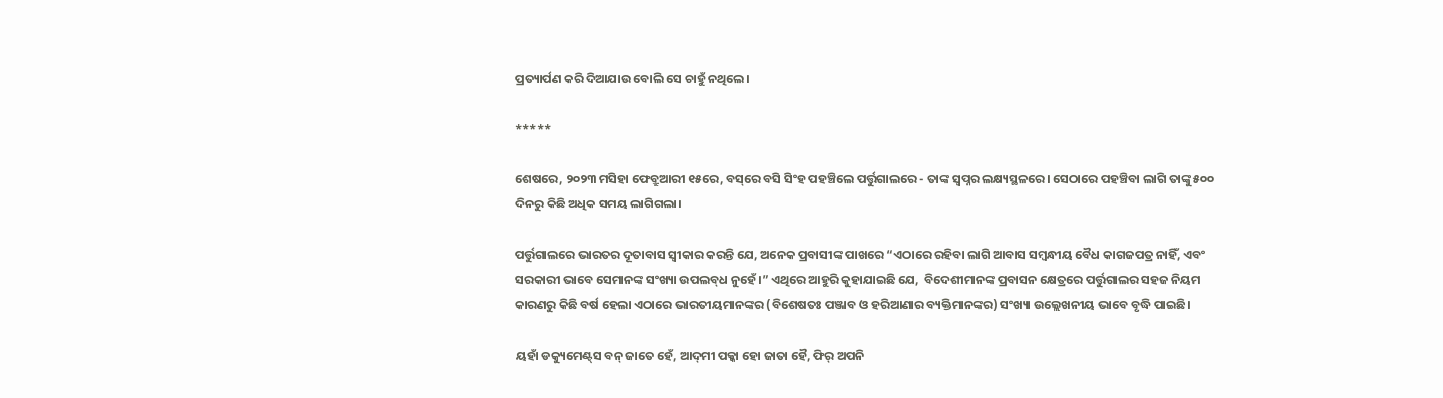ପ୍ରତ୍ୟାର୍ପଣ କରି ଦିଆଯାଉ ବୋଲି ସେ ଚାହୁଁ ନଥିଲେ।

*****

ଶେଷରେ, ୨୦୨୩ ମସିହା ଫେବ୍ରୁଆରୀ ୧୫ରେ, ବସ୍‌ରେ ବସି ସିଂହ ପହଞ୍ଚିଲେ ପର୍ତ୍ତୁଗାଲରେ - ତାଙ୍କ ସ୍ୱପ୍ନର ଲକ୍ଷ୍ୟସ୍ଥଳରେ। ସେଠାରେ ପହଞ୍ଚିବା ଲାଗି ତାଙ୍କୁ ୫୦୦ ଦିନରୁ କିଛି ଅଧିକ ସମୟ ଲାଗିଗଲା।

ପର୍ତ୍ତୁଗାଲରେ ଭାରତର ଦୂତାବାସ ସ୍ୱୀକାର କରନ୍ତି ଯେ, ଅନେକ ପ୍ରବାସୀଙ୍କ ପାଖରେ “ଏଠାରେ ରହିବା ଲାଗି ଆବାସ ସମ୍ବନ୍ଧୀୟ ବୈଧ କାଗଜପତ୍ର ନାହିଁ, ଏବଂ ସରକାରୀ ଭାବେ ସେମାନଙ୍କ ସଂଖ୍ୟା ଉପଲବ୍‌ଧ ନୁହେଁ।” ଏଥିରେ ଆହୁରି କୁହାଯାଇଛି ଯେ,  ବିଦେଶୀମାନଙ୍କ ପ୍ରବାସନ କ୍ଷେତ୍ରରେ ପର୍ତ୍ତୁଗାଲର ସହଜ ନିୟମ କାରଣରୁ କିଛି ବର୍ଷ ହେଲା ଏଠାରେ ଭାରତୀୟମାନଙ୍କର (ବିଶେଷତଃ ପଞ୍ଜାବ ଓ ହରିଆଣାର ବ୍ୟକ୍ତିମାନଙ୍କର) ସଂଖ୍ୟା ଉଲ୍ଲେଖନୀୟ ଭାବେ ବୃଦ୍ଧି ପାଇଛି।

ୟହାଁ ଡକ୍ୟୁମେଣ୍ଟ୍‌ସ ବନ୍‌ ଜାତେ ହେଁ, ଆଦ୍‌ମୀ ପକ୍କା ହୋ ଜାତା ହୈ, ଫିର୍‌ ଅପନି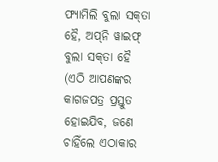ଫ୍ୟାମିଲି ବୁଲା ସକ୍‌ତା ହୈ, ଅପ୍‌ନି ୱାଇଫ୍‌ ବୁଲା ସକ୍‌ତା ହୈ (ଏଠି ଆପଣଙ୍କର କାଗଜପତ୍ର ପ୍ରସ୍ତୁତ ହୋଇଯିବ, ଜଣେ ଚାହିଁଲେ ଏଠାକାର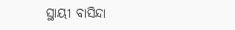ସ୍ଥାୟୀ ବାସିନ୍ଦା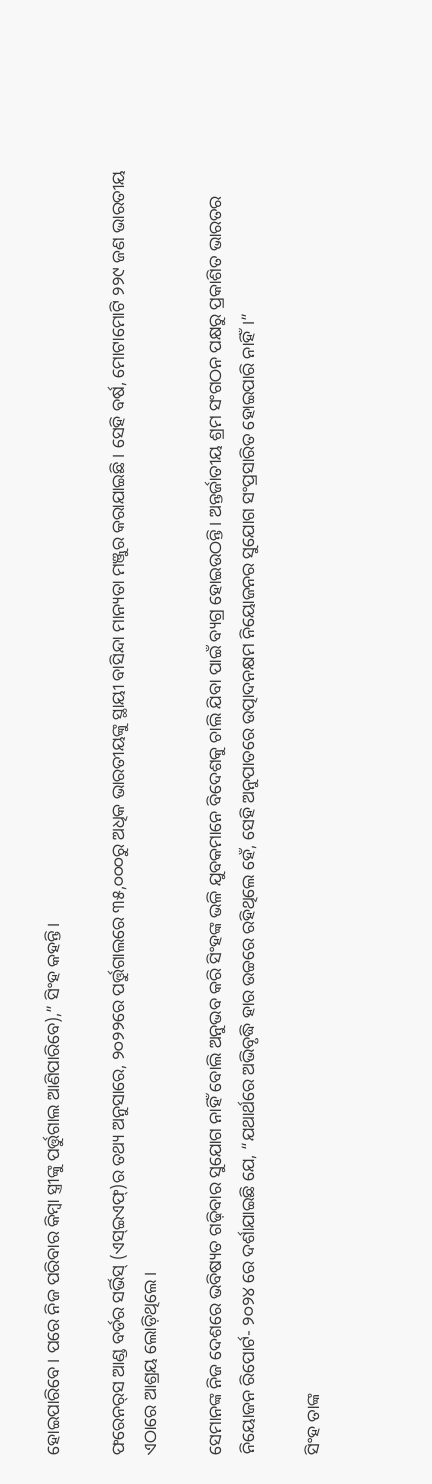ହୋଇପାରିବେ। ପରେ ନିଜ ପରିବାର କିମ୍ବା ସ୍ତ୍ରୀଙ୍କୁ ପର୍ତ୍ତୁଗାଲ ଆଣିପାରିବେ),” ସିଂହ କହନ୍ତି।

ଫରେନର୍‌ସ ଆଣ୍ଡ ବର୍ଡର ସର୍ଭିସ୍‌ (ଏସ୍‌ଇଏଫ୍‌)ର ତଥ୍ୟ ଅନୁସାରେ, ୨୦୨୨ରେ ପର୍ତ୍ତୁଗାଲରେ ୩୫,୦୦୦ରୁ ଅଧିକ ଭାରତୀୟଙ୍କୁ ସ୍ଥାୟୀ ବାସିନ୍ଦା ମାନ୍ୟତା ମଞ୍ଜୁର କରାଯାଇଛି। ସେହି ବର୍ଷ, ମୋଟାମୋଟି ୨୨୯ ଜଣ ଭାରତୀୟ ଏଠାରେ ଆଶ୍ରୟ ଲୋଡ଼ିଥିଲେ।

ସେମାନଙ୍କ ନିଜ ଦେଶରେ ଭବିଷ୍ୟତ ଗଢ଼ିବାର ସୁଯୋଗ ନାହିଁ ବୋଲି ଅନୁଭବ କରି ସିଂହଙ୍କ ଭଳି ଯୁବକମାନେ ବିଦେଶକୁ ଚାଲି ଯିବା ପାଇଁ ବ୍ୟଗ୍ର ହୋଇଉଠନ୍ତି। ଅନ୍ତର୍ଜାତୀୟ ଶ୍ରମ ସଂଗଠନ ପକ୍ଷରୁ ପ୍ରକାଶିତ ଭାରତର ନିୟୋଜନ ରିପୋର୍ଟ- ୨୦୨୪ ରେ ଦର୍ଶାଯାଇଛି ଯେ, “ଯଥାର୍ଥରେ ଅଭିବୃଦ୍ଧି ହାର ଉଚ୍ଚରେ ରହିଥିଲେ ହେଁ, ସେହି ଅନୁପାତରେ ଉତ୍ପାଦନକ୍ଷମ ନିୟୋଜନର ସୁଯୋଗ ସଂପ୍ରସାରିତ ହୋଇପାରି ନାହିଁ।”

ସିଂହ ତାଙ୍କ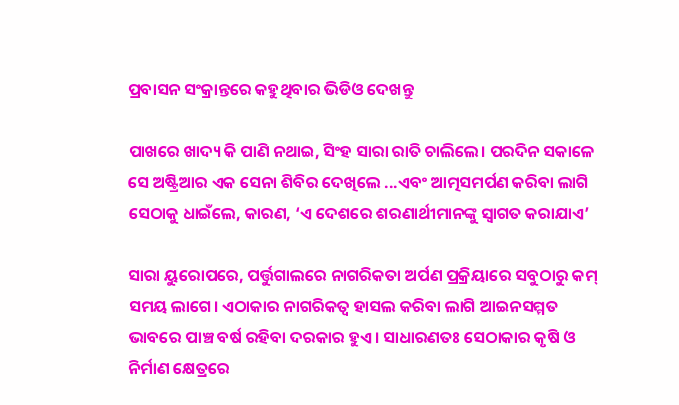ପ୍ରବାସନ ସଂକ୍ରାନ୍ତରେ କହୁଥିବାର ଭିଡିଓ ଦେଖନ୍ତୁ

ପାଖରେ ଖାଦ୍ୟ କି ପାଣି ନଥାଇ, ସିଂହ ସାରା ରାତି ଚାଲିଲେ। ପରଦିନ ସକାଳେ ସେ ଅଷ୍ଟ୍ରିଆର ଏକ ସେନା ଶିବିର ଦେଖିଲେ ...ଏବଂ ଆତ୍ମସମର୍ପଣ କରିବା ଲାଗି ସେଠାକୁ ଧାଇଁଲେ, କାରଣ, ‘ଏ ଦେଶରେ ଶରଣାର୍ଥୀମାନଙ୍କୁ ସ୍ୱାଗତ କରାଯାଏ’

ସାରା ୟୁରୋପରେ, ପର୍ତ୍ତୁଗାଲରେ ନାଗରିକତା ଅର୍ପଣ ପ୍ରକ୍ରିୟାରେ ସବୁଠାରୁ କମ୍‌ ସମୟ ଲାଗେ। ଏଠାକାର ନାଗରିକତ୍ବ ହାସଲ କରିବା ଲାଗି ଆଇନସମ୍ମତ ଭାବରେ ପାଞ୍ଚ ବର୍ଷ ରହିବା ଦରକାର ହୁଏ। ସାଧାରଣତଃ ସେଠାକାର କୃଷି ଓ ନିର୍ମାଣ କ୍ଷେତ୍ରରେ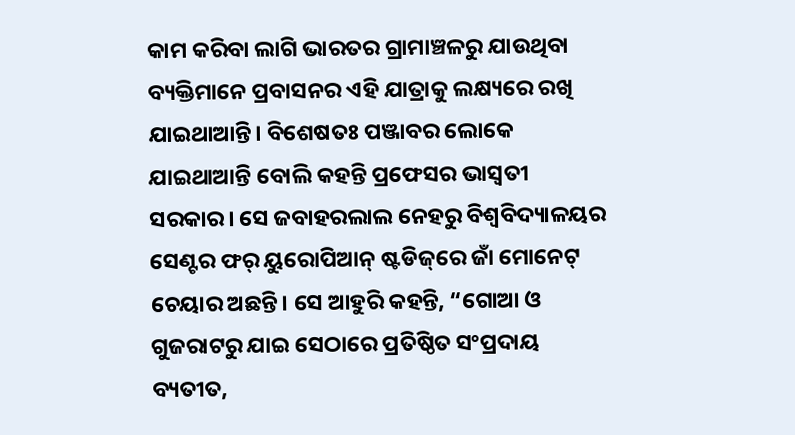କାମ କରିବା ଲାଗି ଭାରତର ଗ୍ରାମାଞ୍ଚଳରୁ ଯାଉଥିବା ବ୍ୟକ୍ତିମାନେ ପ୍ରବାସନର ଏହି ଯାତ୍ରାକୁ ଲକ୍ଷ୍ୟରେ ରଖି ଯାଇଥାଆନ୍ତି। ବିଶେଷତଃ ପଞ୍ଜାବର ଲୋକେ ଯାଇଥାଆନ୍ତି ବୋଲି କହନ୍ତି ପ୍ରଫେସର ଭାସ୍ୱତୀ ସରକାର। ସେ ଜବାହରଲାଲ ନେହରୁ ବିଶ୍ବବିଦ୍ୟାଳୟର ସେଣ୍ଟର ଫର୍‌ ୟୁରୋପିଆନ୍‌ ଷ୍ଟଡିଜ୍‌ରେ ଜାଁ ମୋନେଟ୍‌ ଚେୟାର ଅଛନ୍ତି। ସେ ଆହୁରି କହନ୍ତି, “ଗୋଆ ଓ ଗୁଜରାଟରୁ ଯାଇ ସେଠାରେ ପ୍ରତିଷ୍ଠିତ ସଂପ୍ରଦାୟ ବ୍ୟତୀତ,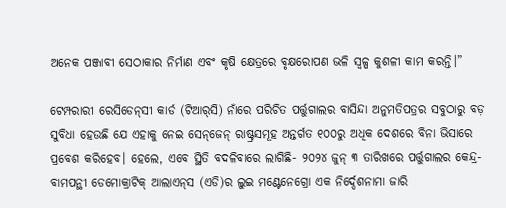ଅନେକ ପଞ୍ଜାବୀ ସେଠାକାର ନିର୍ମାଣ ଏବଂ କୃଷି କ୍ଷେତ୍ରରେ ବୃକ୍ଷରୋପଣ ଭଳି ସ୍ୱଳ୍ପ କୁଶଳୀ କାମ କରନ୍ତି।”

ଟେମ୍ପରାରୀ ରେସିଡେନ୍‌ସୀ କାର୍ଡ (ଟିଆର୍‌ସି) ନାଁରେ ପରିଚିତ ପର୍ତ୍ତୁଗାଲର ବାସିନ୍ଦା ଅନୁମତିପତ୍ରର ସବୁଠାରୁ ବଡ଼ ସୁବିଧା ହେଉଛି ଯେ ଏହାକୁ ନେଇ ସେନ୍‌ଜେନ୍‌ ରାଷ୍ଟ୍ରସମୂହ ଅନ୍ତର୍ଗତ ୧୦୦ରୁ ଅଧିକ ଦେଶରେ ବିନା ଭିସାରେ ପ୍ରବେଶ କରିହେବ। ହେଲେ, ଏବେ ସ୍ଥିତି ବଦଳିବାରେ ଲାଗିଛି- ୨୦୨୪ ଜୁନ୍‌ ୩ ତାରିଖରେ ପର୍ତ୍ତୁଗାଲର କେନ୍ଦ୍ର-ବାମପନ୍ଥୀ ଡେମୋକ୍ରାଟିକ୍‌ ଆଲାଏନ୍‌ସ (ଏଡି)ର ଲୁଇ ମଣ୍ଟେନେଗ୍ରୋ ଏକ ନିର୍ଦ୍ଦେଶନାମା ଜାରି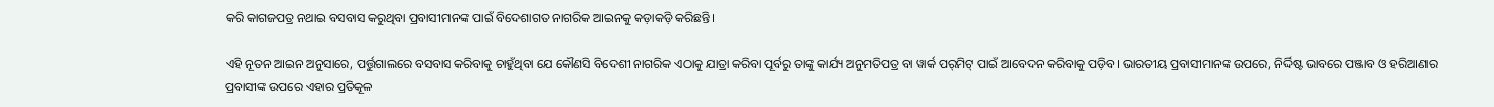କରି କାଗଜପତ୍ର ନଥାଇ ବସବାସ କରୁଥିବା ପ୍ରବାସୀମାନଙ୍କ ପାଇଁ ବିଦେଶାଗତ ନାଗରିକ ଆଇନକୁ କଡ଼ାକଡ଼ି କରିଛନ୍ତି।

ଏହି ନୂତନ ଆଇନ ଅନୁସାରେ, ପର୍ତ୍ତୁଗାଲରେ ବସବାସ କରିବାକୁ ଚାହୁଁଥିବା ଯେ କୌଣସି ବିଦେଶୀ ନାଗରିକ ଏଠାକୁ ଯାତ୍ରା କରିବା ପୂର୍ବରୁ ତାଙ୍କୁ କାର୍ଯ୍ୟ ଅନୁମତିପତ୍ର ବା ୱାର୍କ ପର୍‌ମିଟ୍‌ ପାଇଁ ଆବେଦନ କରିବାକୁ ପଡ଼ିବ। ଭାରତୀୟ ପ୍ରବାସୀମାନଙ୍କ ଉପରେ, ନିର୍ଦ୍ଦିଷ୍ଟ ଭାବରେ ପଞ୍ଜାବ ଓ ହରିଆଣାର ପ୍ରବାସୀଙ୍କ ଉପରେ ଏହାର ପ୍ରତିକୂଳ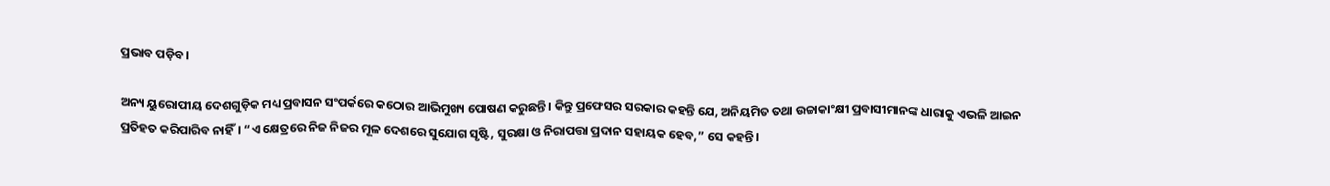ପ୍ରଭାବ ପଡ଼ିବ।

ଅନ୍ୟ ୟୁରୋପୀୟ ଦେଶଗୁଡ଼ିକ ମଧ୍ୟ ପ୍ରବାସନ ସଂପର୍କରେ କଠୋର ଆଭିମୁଖ୍ୟ ପୋଷଣ କରୁଛନ୍ତି। କିନ୍ତୁ ପ୍ରଫେସର ସରକାର କହନ୍ତି ଯେ, ଅନିୟମିତ ତଥା ଉଚ୍ଚାକାଂକ୍ଷୀ ପ୍ରବାସୀମାନଙ୍କ ଧାରାକୁ ଏଭଳି ଆଇନ ପ୍ରତିହତ କରିପାରିବ ନାହିଁ। “ଏ କ୍ଷେତ୍ରରେ ନିଜ ନିଜର ମୂଳ ଦେଶରେ ସୁଯୋଗ ସୃଷ୍ଟି, ସୁରକ୍ଷା ଓ ନିରାପତ୍ତା ପ୍ରଦାନ ସହାୟକ ହେବ,” ସେ କହନ୍ତି।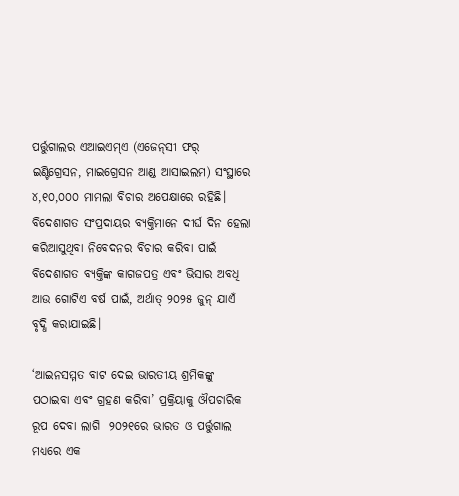ପର୍ତ୍ତୁଗାଲର ଏଆଇଏମ୍‌ଏ (ଏଜେନ୍‌ସୀ ଫର୍‌ ଇଣ୍ଟିଗ୍ରେସନ, ମାଇଗ୍ରେସନ ଆଣ୍ଡ ଆସାଇଲମ) ସଂସ୍ଥାରେ ୪,୧୦,୦୦୦ ମାମଲା ବିଚାର ଅପେକ୍ଷାରେ ରହିଛି। ବିଦେଶାଗତ ସଂପ୍ରଦାୟର ବ୍ୟକ୍ତିମାନେ ଦୀର୍ଘ ଦିନ ହେଲା କରିଆସୁଥିବା ନିବେଦନର ବିଚାର କରିବା ପାଇଁ ବିଦେଶାଗତ ବ୍ୟକ୍ତିଙ୍କ କାଗଜପତ୍ର ଏବଂ ଭିସାର ଅବଧି ଆଉ ଗୋଟିଏ ବର୍ଷ ପାଇଁ, ଅର୍ଥାତ୍‌ ୨୦୨୫ ଜୁନ୍‌ ଯାଏଁ ବୃଦ୍ଧି କରାଯାଇଛି।

‘ଆଇନସମ୍ମତ ବାଟ ଦେଇ ଭାରତୀୟ ଶ୍ରମିକଙ୍କୁ ପଠାଇବା ଏବଂ ଗ୍ରହଣ କରିବା’ ପ୍ରକ୍ରିୟାକୁ ଔପଚାରିକ ରୂପ ଦେବା ଲାଗି  ୨୦୨୧ରେ ଭାରତ ଓ ପର୍ତ୍ତୁଗାଲ ମଧ୍ୟରେ ଏକ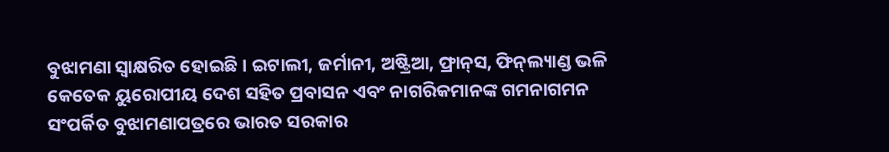ବୁଝାମଣା ସ୍ୱାକ୍ଷରିତ ହୋଇଛି। ଇଟାଲୀ, ଜର୍ମାନୀ, ଅଷ୍ଟ୍ରିଆ, ଫ୍ରାନ୍‌ସ, ଫିନ୍‌ଲ୍ୟାଣ୍ଡ ଭଳି କେତେକ ୟୁରୋପୀୟ ଦେଶ ସହିତ ପ୍ରବାସନ ଏବଂ ନାଗରିକମାନଙ୍କ ଗମନାଗମନ ସଂପର୍କିତ ବୁଝାମଣାପତ୍ରରେ ଭାରତ ସରକାର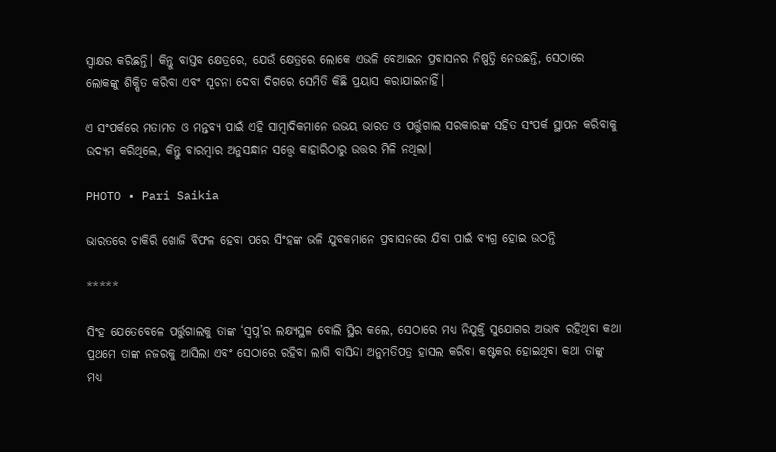ସ୍ୱାକ୍ଷର କରିଛନ୍ତି। କିନ୍ତୁ ବାସ୍ତବ କ୍ଷେତ୍ରରେ, ଯେଉଁ କ୍ଷେତ୍ରରେ ଲୋକେ ଏଭଳି ବେଆଇନ ପ୍ରବାସନର ନିଷ୍ପତ୍ତି ନେଉଛନ୍ତି, ସେଠାରେ ଲୋକଙ୍କୁ ଶିକ୍ଷିତ କରିବା ଏବଂ ସୂଚନା ଦେବା ଦିଗରେ ସେମିତି କିଛି ପ୍ରୟାସ କରାଯାଇନାହିଁ।

ଏ ସଂପର୍କରେ ମତାମତ ଓ ମନ୍ତବ୍ୟ ପାଇଁ ଏହି ସାମ୍ବାଦିକମାନେ ଉଭୟ ଭାରତ ଓ ପର୍ତ୍ତୁଗାଲ ସରକାରଙ୍କ ସହିତ ସଂପର୍କ ସ୍ଥାପନ କରିବାକୁ ଉଦ୍ୟମ କରିଥିଲେ, କିନ୍ତୁ ବାରମ୍ବାର ଅନୁସନ୍ଧାନ ସତ୍ତ୍ୱେ କାହାରିଠାରୁ ଉତ୍ତର ମିଳି ନଥିଲା।

PHOTO • Pari Saikia

ଭାରତରେ ଚାକିରି ଖୋଜି ବିଫଳ ହେବା ପରେ ସିଂହଙ୍କ ଭଳି ଯୁବକମାନେ ପ୍ରବାସନରେ ଯିବା ପାଇଁ ବ୍ୟଗ୍ର ହୋଇ ଉଠନ୍ତି

*****

ସିଂହ ଯେତେବେଳେ ପର୍ତ୍ତୁଗାଲକୁ ତାଙ୍କ ‘ସ୍ୱପ୍ନ’ର ଲକ୍ଷ୍ୟସ୍ଥଳ ବୋଲି ସ୍ଥିର କଲେ, ସେଠାରେ ମଧ୍ୟ ନିଯୁକ୍ତି ସୁଯୋଗର ଅଭାବ ରହିଥିବା କଥା ପ୍ରଥମେ ତାଙ୍କ ନଜରକୁ ଆସିଲା ଏବଂ ସେଠାରେ ରହିବା ଲାଗି ବାସିନ୍ଦା ଅନୁମତିପତ୍ର ହାସଲ କରିବା କଷ୍ଟକର ହୋଇଥିବା କଥା ତାଙ୍କୁ ମଧ୍ୟ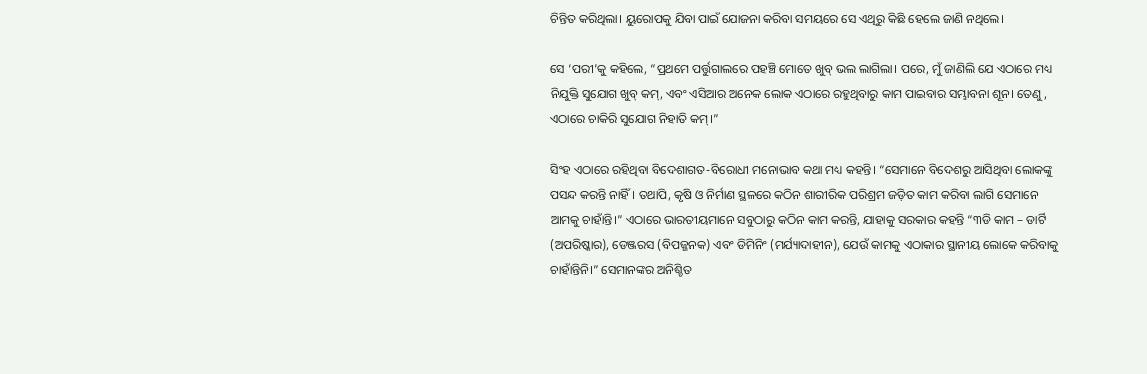ଚିନ୍ତିତ କରିଥିଲା। ୟୁରୋପକୁ ଯିବା ପାଇଁ ଯୋଜନା କରିବା ସମୟରେ ସେ ଏଥିରୁ କିଛି ହେଲେ ଜାଣି ନଥିଲେ।

ସେ ‘ପରୀ’କୁ କହିଲେ, “ପ୍ରଥମେ ପର୍ତ୍ତୁଗାଲରେ ପହଞ୍ଚି ମୋତେ ଖୁବ୍‌ ଭଲ ଲାଗିଲା। ପରେ, ମୁଁ ଜାଣିଲି ଯେ ଏଠାରେ ମଧ୍ୟ ନିଯୁକ୍ତି ସୁଯୋଗ ଖୁବ୍‌ କମ୍‌, ଏବଂ ଏସିଆର ଅନେକ ଲୋକ ଏଠାରେ ରହୁଥିବାରୁ କାମ ପାଇବାର ସମ୍ଭାବନା ଶୂନ। ତେଣୁ, ଏଠାରେ ଚାକିରି ସୁଯୋଗ ନିହାତି କମ୍‌।”

ସିଂହ ଏଠାରେ ରହିଥିବା ବିଦେଶାଗତ-ବିରୋଧୀ ମନୋଭାବ କଥା ମଧ୍ୟ କହନ୍ତି। “ସେମାନେ ବିଦେଶରୁ ଆସିଥିବା ଲୋକଙ୍କୁ ପସନ୍ଦ କରନ୍ତି ନାହିଁ। ତଥାପି, କୃଷି ଓ ନିର୍ମାଣ ସ୍ଥଳରେ କଠିନ ଶାରୀରିକ ପରିଶ୍ରମ ଜଡ଼ିତ କାମ କରିବା ଲାଗି ସେମାନେ ଆମକୁ ଚାହାଁନ୍ତି।” ଏଠାରେ ଭାରତୀୟମାନେ ସବୁଠାରୁ କଠିନ କାମ କରନ୍ତି, ଯାହାକୁ ସରକାର କହନ୍ତି “୩ଡି କାମ – ଡାର୍ଟି (ଅପରିଷ୍କାର), ଡେଞ୍ଜରସ (ବିପଜ୍ଜନକ) ଏବଂ ଡିମିନିଂ (ମର୍ଯ୍ୟାଦାହୀନ), ଯେଉଁ କାମକୁ ଏଠାକାର ସ୍ଥାନୀୟ ଲୋକେ କରିବାକୁ ଚାହାଁନ୍ତିନି।” ସେମାନଙ୍କର ଅନିଶ୍ଚିତ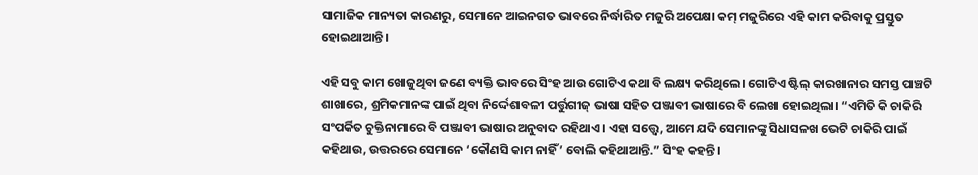ସାମାଜିକ ମାନ୍ୟତା କାରଣରୁ, ସେମାନେ ଆଇନଗତ ଭାବରେ ନିର୍ଦ୍ଧାରିତ ମଜୁରି ଅପେକ୍ଷା କମ୍‌ ମଜୁରିରେ ଏହି କାମ କରିବାକୁ ପ୍ରସ୍ତୁତ ହୋଇଥାଆନ୍ତି।

ଏହି ସବୁ କାମ ଖୋଜୁଥିବା ଜଣେ ବ୍ୟକ୍ତି ଭାବରେ ସିଂହ ଆଉ ଗୋଟିଏ କଥା ବି ଲକ୍ଷ୍ୟ କରିଥିଲେ। ଗୋଟିଏ ଷ୍ଟିଲ୍‌ କାରଖାନାର ସମସ୍ତ ପାଞ୍ଚଟି ଶାଖାରେ, ଶ୍ରମିକମାନଙ୍କ ପାଇଁ ଥିବା ନିର୍ଦ୍ଦେଶାବଳୀ ପର୍ତ୍ତୁଗୀଜ୍‌ ଭାଷା ସହିତ ପଞ୍ଜାବୀ ଭାଷାରେ ବି ଲେଖା ହୋଇଥିଲା। “ଏମିତି କି ଚାକିରି ସଂପର୍କିତ ଚୁକ୍ତିନାମାରେ ବି ପଞ୍ଜାବୀ ଭାଷାର ଅନୁବାଦ ରହିଥାଏ। ଏହା ସତ୍ତ୍ୱେ, ଆମେ ଯଦି ସେମାନଙ୍କୁ ସିଧାସଳଖ ଭେଟି ଚାକିରି ପାଇଁ କହିଥାଉ, ଉତ୍ତରରେ ସେମାନେ ‘କୌଣସି କାମ ନାହିଁ’ ବୋଲି କହିଥାଆନ୍ତି.” ସିଂହ କହନ୍ତି।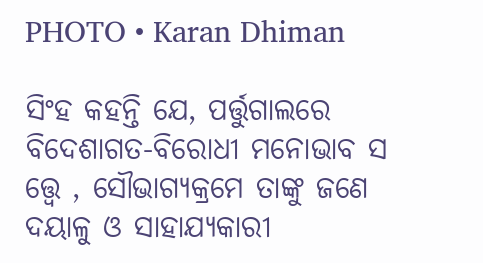PHOTO • Karan Dhiman

ସିଂହ କହନ୍ତି ଯେ, ପର୍ତ୍ତୁଗାଲରେ ବିଦେଶାଗତ-ବିରୋଧୀ ମନୋଭାବ ସ ତ୍ତ୍ୱେ , ସୌଭାଗ୍ୟକ୍ରମେ ତାଙ୍କୁ ଜଣେ ଦୟାଳୁ ଓ ସାହାଯ୍ୟକାରୀ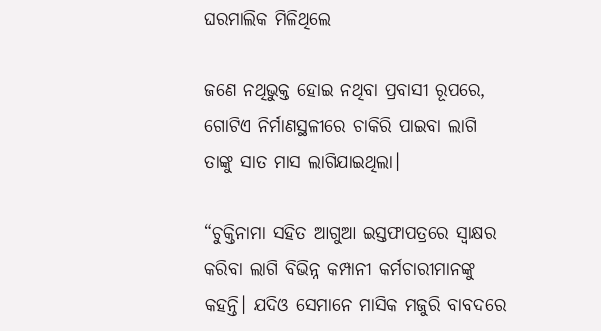ଘରମାଲିକ ମିଳିଥିଲେ

ଜଣେ ନଥିଭୁକ୍ତ ହୋଇ ନଥିବା ପ୍ରବାସୀ ରୂପରେ, ଗୋଟିଏ ନିର୍ମାଣସ୍ଥଳୀରେ ଚାକିରି ପାଇବା ଲାଗି ତାଙ୍କୁ ସାତ ମାସ ଲାଗିଯାଇଥିଲା।

“ଚୁକ୍ତିନାମା ସହିତ ଆଗୁଆ ଇସ୍ତଫାପତ୍ରରେ ସ୍ୱାକ୍ଷର କରିବା ଲାଗି ବିଭିନ୍ନ କମ୍ପାନୀ କର୍ମଚାରୀମାନଙ୍କୁ କହନ୍ତି। ଯଦିଓ ସେମାନେ ମାସିକ ମଜୁରି ବାବଦରେ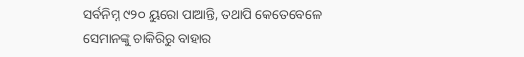ସର୍ବନିମ୍ନ ୯୨୦ ୟୁରୋ ପାଆନ୍ତି, ତଥାପି କେତେବେଳେ ସେମାନଙ୍କୁ ଚାକିରିରୁ ବାହାର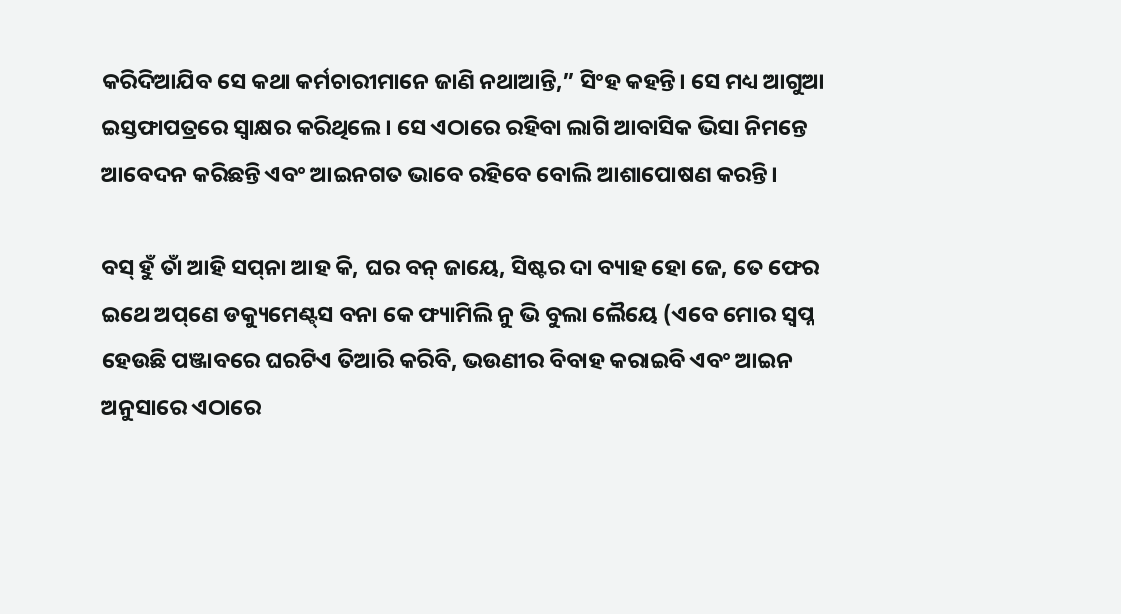କରିଦିଆଯିବ ସେ କଥା କର୍ମଚାରୀମାନେ ଜାଣି ନଥାଆନ୍ତି,” ସିଂହ କହନ୍ତି। ସେ ମଧ୍ୟ ଆଗୁଆ ଇସ୍ତଫାପତ୍ରରେ ସ୍ୱାକ୍ଷର କରିଥିଲେ। ସେ ଏଠାରେ ରହିବା ଲାଗି ଆବାସିକ ଭିସା ନିମନ୍ତେ ଆବେଦନ କରିଛନ୍ତି ଏବଂ ଆଇନଗତ ଭାବେ ରହିବେ ବୋଲି ଆଶାପୋଷଣ କରନ୍ତି।

ବସ୍‌ ହୁଁ ତାଁ ଆହି ସପ୍‌ନା ଆହ କି, ଘର ବନ୍‌ ଜାୟେ, ସିଷ୍ଟର ଦା ବ୍ୟାହ ହୋ ଜେ, ତେ ଫେର ଇଥେ ଅପ୍‌ଣେ ଡକ୍ୟୁମେଣ୍ଟ୍‌ସ ବନା କେ ଫ୍ୟାମିଲି ନୁ ଭି ବୁଲା ଲୈୟେ (ଏବେ ମୋର ସ୍ୱପ୍ନ ହେଉଛି ପଞ୍ଜାବରେ ଘରଟିଏ ତିଆରି କରିବି, ଭଉଣୀର ବିବାହ କରାଇବି ଏବଂ ଆଇନ ଅନୁସାରେ ଏଠାରେ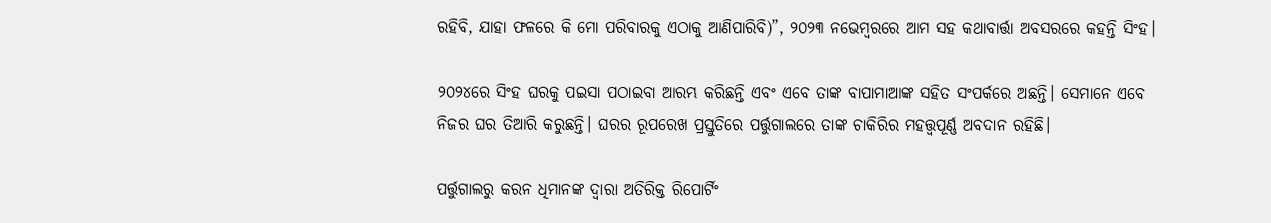ରହିବି, ଯାହା ଫଳରେ କି ମୋ ପରିବାରକୁ ଏଠାକୁ ଆଣିପାରିବି)”, ୨୦୨୩ ନଭେମ୍ବରରେ ଆମ ସହ କଥାବାର୍ତ୍ତା ଅବସରରେ କହନ୍ତି ସିଂହ।

୨୦୨୪ରେ ସିଂହ ଘରକୁ ପଇସା ପଠାଇବା ଆରମ୍ଭ କରିଛନ୍ତି ଏବଂ ଏବେ ତାଙ୍କ ବାପାମାଆଙ୍କ ସହିତ ସଂପର୍କରେ ଅଛନ୍ତି। ସେମାନେ ଏବେ ନିଜର ଘର ତିଆରି କରୁଛନ୍ତି। ଘରର ରୂପରେଖ ପ୍ରସ୍ତୁତିରେ ପର୍ତ୍ତୁଗାଲରେ ତାଙ୍କ ଚାକିରିର ମହତ୍ତ୍ୱପୂର୍ଣ୍ଣ ଅବଦାନ ରହିଛି।

ପର୍ତ୍ତୁଗାଲରୁ କରନ ଧିମାନଙ୍କ ଦ୍ୱାରା ଅତିରିକ୍ତ ରିପୋର୍ଟିଂ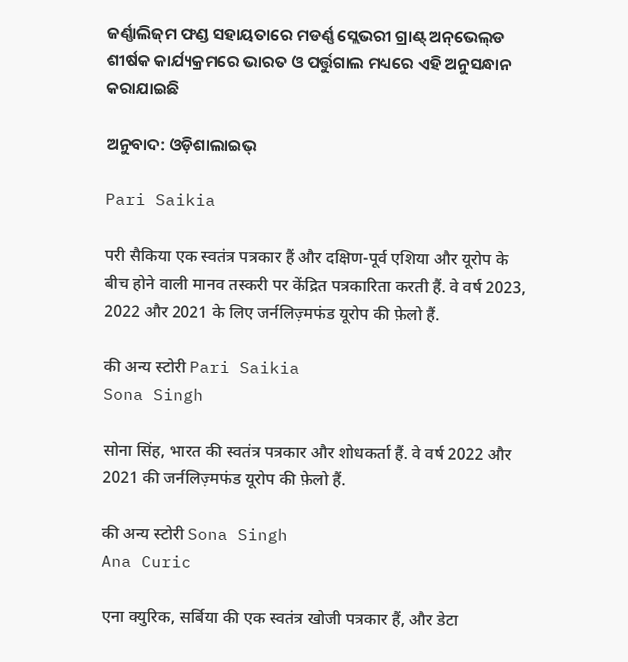ଜର୍ଣ୍ଣାଲିଜ୍‌ମ ଫଣ୍ଡ ସହାୟତାରେ ମଡର୍ଣ୍ଣ ସ୍ଲେଭରୀ ଗ୍ରାଣ୍ଟ୍‌ ଅନ୍‌ଭେଲ୍‌ଡ ଶୀର୍ଷକ କାର୍ଯ୍ୟକ୍ରମରେ ଭାରତ ଓ ପର୍ତ୍ତୁଗାଲ ମଧ୍ୟରେ ଏହି ଅନୁସନ୍ଧାନ କରାଯାଇଛି

ଅନୁବାଦ: ଓଡ଼ିଶାଲାଇଭ୍‍

Pari Saikia

परी सैकिया एक स्वतंत्र पत्रकार हैं और दक्षिण-पूर्व एशिया और यूरोप के बीच होने वाली मानव तस्करी पर केंद्रित पत्रकारिता करती हैं. वे वर्ष 2023, 2022 और 2021 के लिए जर्नलिज़्मफंड यूरोप की फ़ेलो हैं.

की अन्य स्टोरी Pari Saikia
Sona Singh

सोना सिंह, भारत की स्वतंत्र पत्रकार और शोधकर्ता हैं. वे वर्ष 2022 और 2021 की जर्नलिज़्मफंड यूरोप की फ़ेलो हैं.

की अन्य स्टोरी Sona Singh
Ana Curic

एना क्युरिक, सर्बिया की एक स्वतंत्र खोजी पत्रकार हैं, और डेटा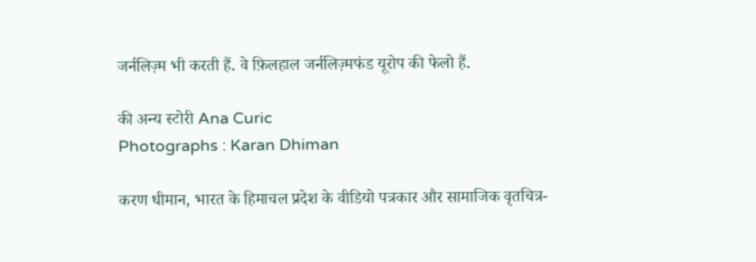जर्नलिज़्म भी करती हैं. वे फ़िलहाल जर्नलिज़्मफंड यूरोप की फेलो हैं.

की अन्य स्टोरी Ana Curic
Photographs : Karan Dhiman

करण धीमान, भारत के हिमाचल प्रदेश के वीडियो पत्रकार और सामाजिक वृतचित्र-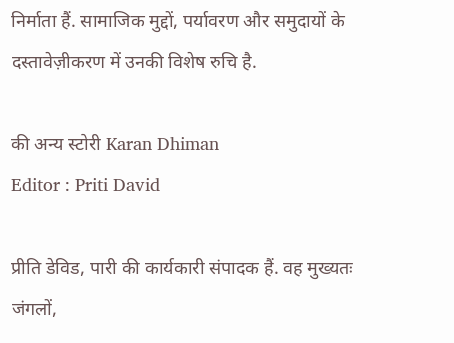निर्माता हैं. सामाजिक मुद्दों, पर्यावरण और समुदायों के दस्तावेज़ीकरण में उनकी विशेष रुचि है.

की अन्य स्टोरी Karan Dhiman
Editor : Priti David

प्रीति डेविड, पारी की कार्यकारी संपादक हैं. वह मुख्यतः जंगलों,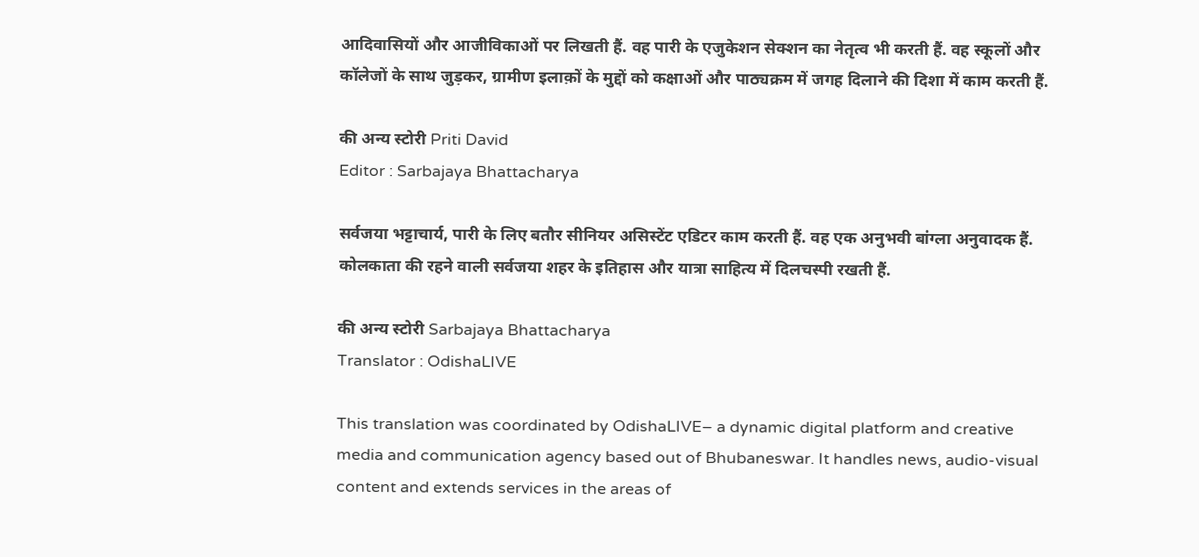आदिवासियों और आजीविकाओं पर लिखती हैं. वह पारी के एजुकेशन सेक्शन का नेतृत्व भी करती हैं. वह स्कूलों और कॉलेजों के साथ जुड़कर, ग्रामीण इलाक़ों के मुद्दों को कक्षाओं और पाठ्यक्रम में जगह दिलाने की दिशा में काम करती हैं.

की अन्य स्टोरी Priti David
Editor : Sarbajaya Bhattacharya

सर्वजया भट्टाचार्य, पारी के लिए बतौर सीनियर असिस्टेंट एडिटर काम करती हैं. वह एक अनुभवी बांग्ला अनुवादक हैं. कोलकाता की रहने वाली सर्वजया शहर के इतिहास और यात्रा साहित्य में दिलचस्पी रखती हैं.

की अन्य स्टोरी Sarbajaya Bhattacharya
Translator : OdishaLIVE

This translation was coordinated by OdishaLIVE– a dynamic digital platform and creative media and communication agency based out of Bhubaneswar. It handles news, audio-visual content and extends services in the areas of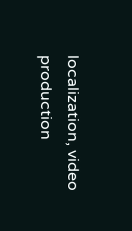localization, video production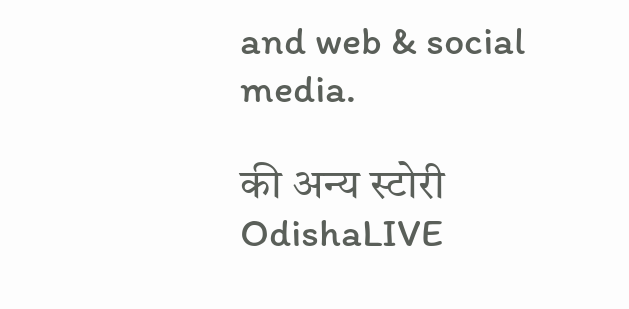and web & social media.

की अन्य स्टोरी OdishaLIVE